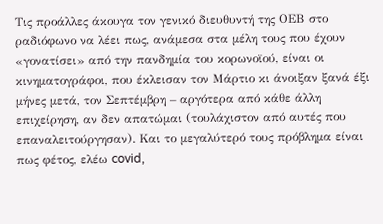Τις προάλλες άκουγα τον γενικό διευθυντή της ΟΕΒ στο ραδιόφωνο να λέει πως, ανάμεσα στα μέλη τους που έχουν «γονατίσει» από την πανδημία του κορωνοϊού, είναι οι κινηματογράφοι, που έκλεισαν τον Μάρτιο κι άνοιξαν ξανά έξι μήνες μετά, τον Σεπτέμβρη – αργότερα από κάθε άλλη επιχείρηση, αν δεν απατώμαι (τουλάχιστον από αυτές που επαναλειτούργησαν). Και το μεγαλύτερό τους πρόβλημα είναι πως φέτος, ελέω covid,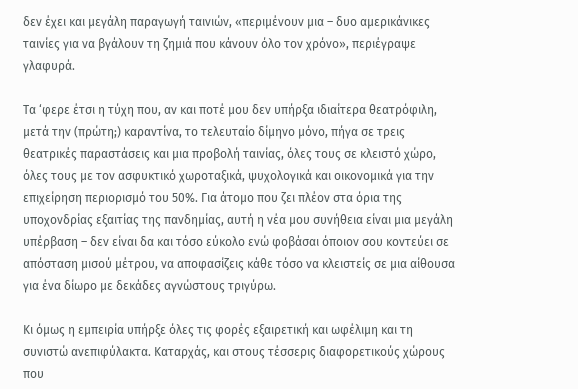δεν έχει και μεγάλη παραγωγή ταινιών, «περιμένουν μια – δυο αμερικάνικες ταινίες για να βγάλουν τη ζημιά που κάνουν όλο τον χρόνο», περιέγραψε γλαφυρά.

Τα ‘φερε έτσι η τύχη που, αν και ποτέ μου δεν υπήρξα ιδιαίτερα θεατρόφιλη, μετά την (πρώτη;) καραντίνα, το τελευταίο δίμηνο μόνο, πήγα σε τρεις θεατρικές παραστάσεις και μια προβολή ταινίας, όλες τους σε κλειστό χώρο, όλες τους με τον ασφυκτικό χωροταξικά, ψυχολογικά και οικονομικά για την επιχείρηση περιορισμό του 50%. Για άτομο που ζει πλέον στα όρια της υποχονδρίας εξαιτίας της πανδημίας, αυτή η νέα μου συνήθεια είναι μια μεγάλη υπέρβαση – δεν είναι δα και τόσο εύκολο ενώ φοβάσαι όποιον σου κοντεύει σε απόσταση μισού μέτρου, να αποφασίζεις κάθε τόσο να κλειστείς σε μια αίθουσα για ένα δίωρο με δεκάδες αγνώστους τριγύρω.

Κι όμως η εμπειρία υπήρξε όλες τις φορές εξαιρετική και ωφέλιμη και τη συνιστώ ανεπιφύλακτα. Καταρχάς, και στους τέσσερις διαφορετικούς χώρους που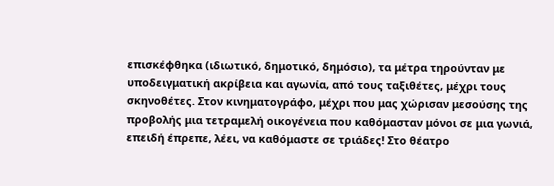επισκέφθηκα (ιδιωτικό, δημοτικό, δημόσιο), τα μέτρα τηρούνταν με υποδειγματική ακρίβεια και αγωνία, από τους ταξιθέτες, μέχρι τους σκηνοθέτες. Στον κινηματογράφο, μέχρι που μας χώρισαν μεσούσης της προβολής μια τετραμελή οικογένεια που καθόμασταν μόνοι σε μια γωνιά, επειδή έπρεπε, λέει, να καθόμαστε σε τριάδες! Στο θέατρο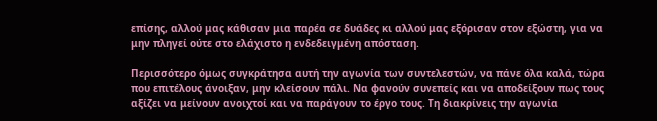επίσης, αλλού μας κάθισαν μια παρέα σε δυάδες κι αλλού μας εξόρισαν στον εξώστη, για να μην πληγεί ούτε στο ελάχιστο η ενδεδειγμένη απόσταση.

Περισσότερο όμως συγκράτησα αυτή την αγωνία των συντελεστών, να πάνε όλα καλά, τώρα που επιτέλους άνοιξαν, μην κλείσουν πάλι. Να φανούν συνεπείς και να αποδείξουν πως τους αξίζει να μείνουν ανοιχτοί και να παράγουν το έργο τους. Τη διακρίνεις την αγωνία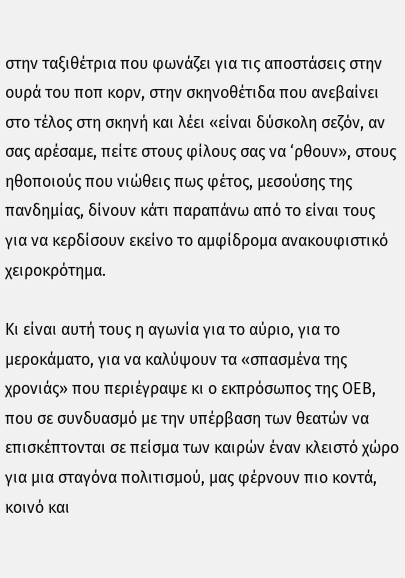στην ταξιθέτρια που φωνάζει για τις αποστάσεις στην ουρά του ποπ κορν, στην σκηνοθέτιδα που ανεβαίνει στο τέλος στη σκηνή και λέει «είναι δύσκολη σεζόν, αν σας αρέσαμε, πείτε στους φίλους σας να ‘ρθουν», στους ηθοποιούς που νιώθεις πως φέτος, μεσούσης της πανδημίας, δίνουν κάτι παραπάνω από το είναι τους για να κερδίσουν εκείνο το αμφίδρομα ανακουφιστικό χειροκρότημα.

Κι είναι αυτή τους η αγωνία για το αύριο, για το μεροκάματο, για να καλύψουν τα «σπασμένα της χρονιάς» που περιέγραψε κι ο εκπρόσωπος της ΟΕΒ, που σε συνδυασμό με την υπέρβαση των θεατών να επισκέπτονται σε πείσμα των καιρών έναν κλειστό χώρο για μια σταγόνα πολιτισμού, μας φέρνουν πιο κοντά, κοινό και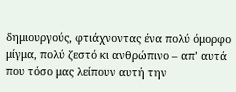δημιουργούς, φτιάχνοντας ένα πολύ όμορφο μίγμα, πολύ ζεστό κι ανθρώπινο – απ’ αυτά που τόσο μας λείπουν αυτή την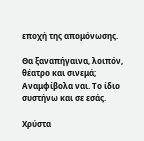εποχή της απομόνωσης.

Θα ξαναπήγαινα, λοιπόν, θέατρο και σινεμά; Αναμφίβολα ναι. Το ίδιο συστήνω και σε εσάς.

Χρύστα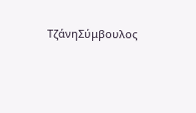ΤζάνηΣύμβουλος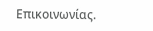Επικοινωνίας.